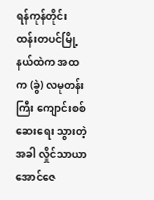ရန်ကုန်တိုင်း ထန်းတပင်မြို့နယ်ထဲက အထက (ခွဲ) လမုတန်းကြီး ကျောင်းစစ်ဆေးရေး သွားတဲ့အခါ လှိုင်သာယာ အောင်ဇေ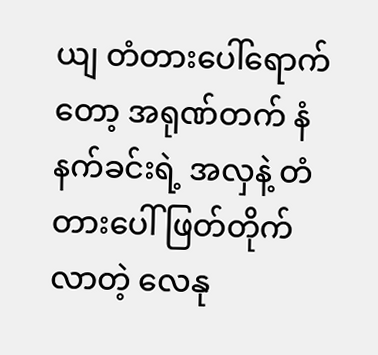ယျ တံတားပေါ်ရောက်တော့ အရုဏ်တက် နံနက်ခင်းရဲ့ အလှနဲ့ တံတားပေါ် ဖြတ်တိုက်လာတဲ့ လေနု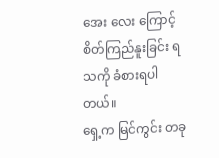အေး လေး ကြောင့် စိတ်ကြည်နူးခြင်း ရသကို ခံစားရပါတယ်။
ရှေ့က မြင်ကွင်း တခု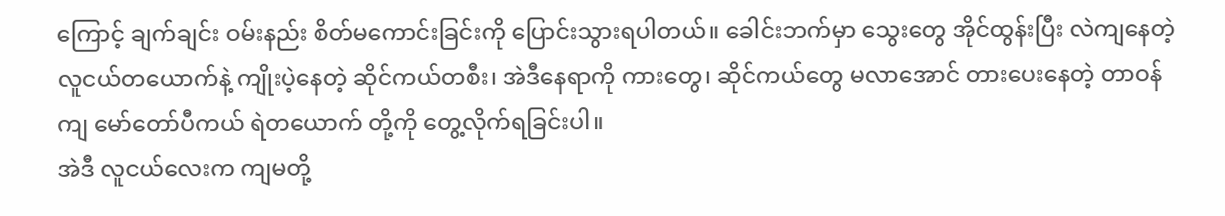ကြောင့် ချက်ချင်း ဝမ်းနည်း စိတ်မကောင်းခြင်းကို ပြောင်းသွားရပါတယ်။ ခေါင်းဘက်မှာ သွေးတွေ အိုင်ထွန်းပြီး လဲကျနေတဲ့ လူငယ်တယောက်နဲ့ ကျိုးပဲ့နေတဲ့ ဆိုင်ကယ်တစီး၊ အဲဒီနေရာကို ကားတွေ၊ ဆိုင်ကယ်တွေ မလာအောင် တားပေးနေတဲ့ တာဝန်ကျ မော်တော်ပီကယ် ရဲတယောက် တို့ကို တွေ့လိုက်ရခြင်းပါ။
အဲဒီ လူငယ်လေးက ကျမတို့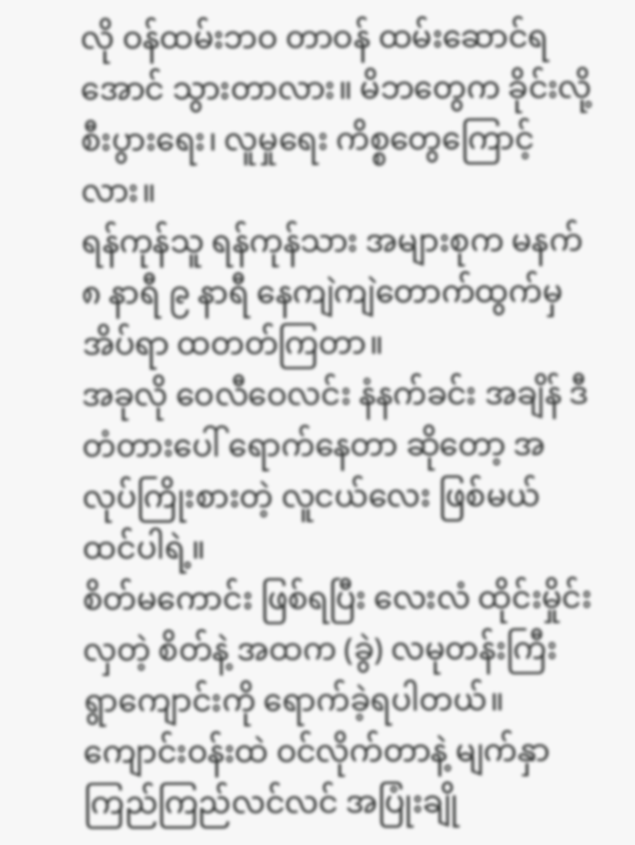လို ဝန်ထမ်းဘဝ တာဝန် ထမ်းဆောင်ရအောင် သွားတာလား။ မိဘတွေက ခိုင်းလို့ စီးပွားရေး၊ လူမှုရေး ကိစ္စတွေကြောင့်လား။
ရန်ကုန်သူ ရန်ကုန်သား အများစုက မနက် ၈ နာရီ ၉ နာရီ နေကျဲကျဲတောက်ထွက်မှ အိပ်ရာ ထတတ်ကြတာ။
အခုလို ဝေလီဝေလင်း နံနက်ခင်း အချိန် ဒီတံတားပေါ် ရောက်နေတာ ဆိုတော့ အလုပ်ကြိုးစားတဲ့ လူငယ်လေး ဖြစ်မယ် ထင်ပါရဲ့။
စိတ်မကောင်း ဖြစ်ရပြီး လေးလံ ထိုင်းမှိုင်းလှတဲ့ စိတ်နဲ့ အထက (ခွဲ) လမုတန်းကြီး ရွာကျောင်းကို ရောက်ခဲ့ရပါတယ်။ ကျောင်းဝန်းထဲ ဝင်လိုက်တာနဲ့ မျက်နှာ ကြည်ကြည်လင်လင် အပြုံးချို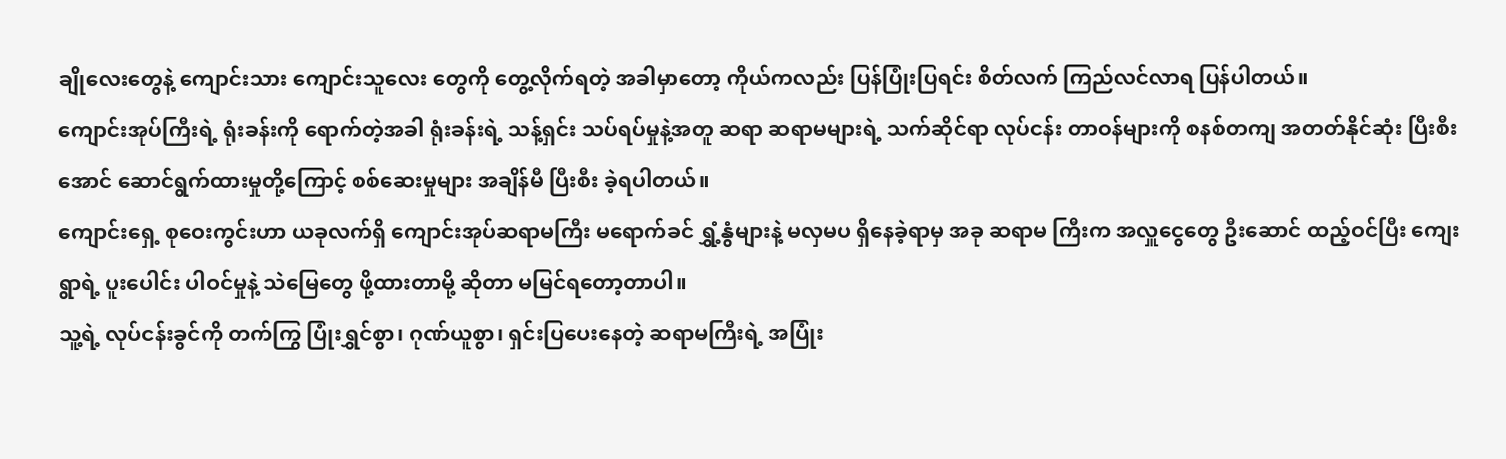ချိုလေးတွေနဲ့ ကျောင်းသား ကျောင်းသူလေး တွေကို တွေ့လိုက်ရတဲ့ အခါမှာတော့ ကိုယ်ကလည်း ပြန်ပြုံးပြရင်း စိတ်လက် ကြည်လင်လာရ ပြန်ပါတယ်။
ကျောင်းအုပ်ကြီးရဲ့ ရုံးခန်းကို ရောက်တဲ့အခါ ရုံးခန်းရဲ့ သန့်ရှင်း သပ်ရပ်မှုနဲ့အတူ ဆရာ ဆရာမများရဲ့ သက်ဆိုင်ရာ လုပ်ငန်း တာဝန်များကို စနစ်တကျ အတတ်နိုင်ဆုံး ပြီးစီးအောင် ဆောင်ရွက်ထားမှုတို့ကြောင့် စစ်ဆေးမှုများ အချိန်မီ ပြီးစီး ခဲ့ရပါတယ်။
ကျောင်းရှေ့ စုဝေးကွင်းဟာ ယခုလက်ရှိ ကျောင်းအုပ်ဆရာမကြီး မရောက်ခင် ရွှံ့နွံများနဲ့ မလှမပ ရှိနေခဲ့ရာမှ အခု ဆရာမ ကြီးက အလှူငွေတွေ ဦးဆောင် ထည့်ဝင်ပြီး ကျေးရွာရဲ့ ပူးပေါင်း ပါဝင်မှုနဲ့ သဲမြေတွေ ဖို့ထားတာမို့ ဆိုတာ မမြင်ရတော့တာပါ။
သူ့ရဲ့ လုပ်ငန်းခွင်ကို တက်ကြွ ပြုံးရွှင်စွာ၊ ဂုဏ်ယူစွာ၊ ရှင်းပြပေးနေတဲ့ ဆရာမကြီးရဲ့ အပြုံး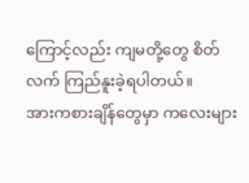ကြောင့်လည်း ကျမတို့တွေ စိတ်လက် ကြည်နူးခဲ့ရပါတယ်။
အားကစားချိန်တွေမှာ ကလေးများ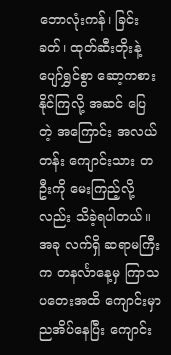ဘောလုံးကန်၊ ခြင်းခတ်၊ ထုတ်ဆီးတိုးနဲ့ ပျော်ရွှင်စွာ ဆော့ကစားနိုင်ကြလို့ အဆင် ပြေ တဲ့ အကြောင်း အလယ်တန်း ကျောင်းသား တဦးကို မေးကြည့်လို့လည်း သိခဲ့ရပါတယ်။
အခု လက်ရှိ ဆရာမကြီးက တနင်္လာနေ့မှ ကြာသပတေးအထိ ကျောင်းမှာ ညအိပ်နေပြီး ကျောင်း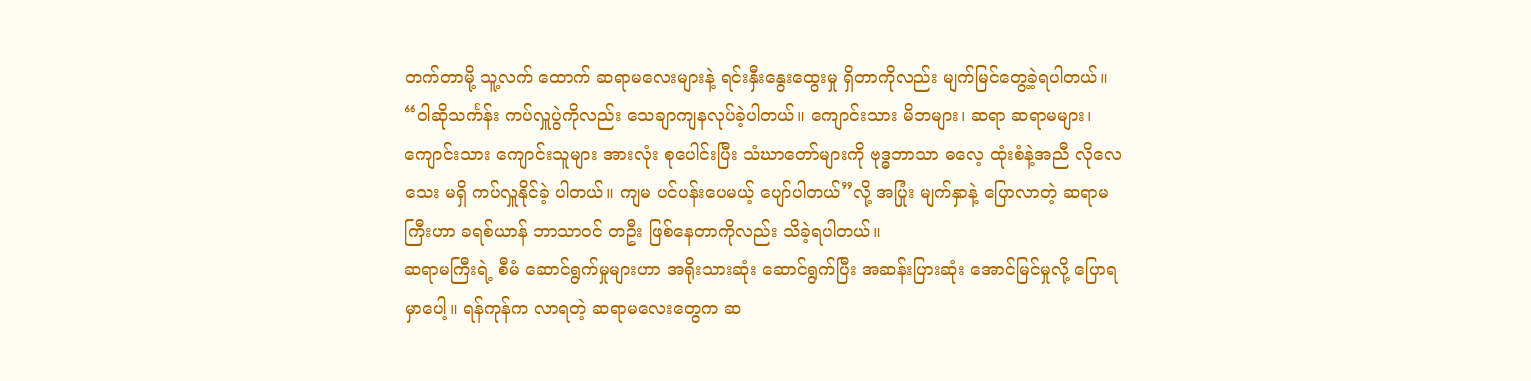တက်တာမို့ သူ့လက် ထောက် ဆရာမလေးများနဲ့ ရင်းနှီးနွေးထွေးမှု ရှိတာကိုလည်း မျက်မြင်တွေ့ခဲ့ရပါတယ်။
“ဝါဆိုသင်္ကန်း ကပ်လှူပွဲကိုလည်း သေချာကျနလုပ်ခဲ့ပါတယ်။ ကျောင်းသား မိဘများ၊ ဆရာ ဆရာမများ၊ ကျောင်းသား ကျောင်းသူများ အားလုံး စုပေါင်းပြီး သံဃာတော်များကို ဗုဒ္ဓဘာသာ ဓလေ့ ထုံးစံနဲ့အညီ လိုလေသေး မရှိ ကပ်လှူနိုင်ခဲ့ ပါတယ်။ ကျမ ပင်ပန်းပေမယ့် ပျော်ပါတယ်”လို့ အပြုံး မျက်နှာနဲ့ ပြောလာတဲ့ ဆရာမကြီးဟာ ခရစ်ယာန် ဘာသာဝင် တဦး ဖြစ်နေတာကိုလည်း သိခဲ့ရပါတယ်။
ဆရာမကြီးရဲ့ စီမံ ဆောင်ရွက်မှုများဟာ အရိုးသားဆုံး ဆောင်ရွက်ပြီး အဆန်းပြားဆုံး အောင်မြင်မှုလို့ ပြောရမှာပေါ့။ ရန်ကုန်က လာရတဲ့ ဆရာမလေးတွေက ဆ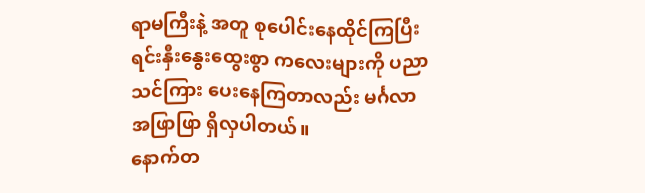ရာမကြီးနဲ့ အတူ စုပေါင်းနေထိုင်ကြပြီး ရင်းနှီးနွေးထွေးစွာ ကလေးများကို ပညာ သင်ကြား ပေးနေကြတာလည်း မင်္ဂလာ အဖြာဖြာ ရှိလှပါတယ်။
နောက်တ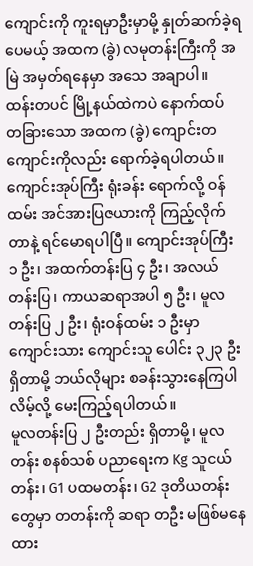ကျောင်းကို ကူးရမှာဦးမှာမို့ နှုတ်ဆက်ခဲ့ရပေမယ့် အထက (ခွဲ) လမုတန်းကြီးကို အမြဲ အမှတ်ရနေမှာ အသေ အချာပါ။
ထန်းတပင် မြို့နယ်ထဲကပဲ နောက်ထပ် တခြားသော အထက (ခွဲ) ကျောင်းတကျောင်းကိုလည်း ရောက်ခဲ့ရပါတယ်။
ကျောင်းအုပ်ကြီး ရုံးခန်း ရောက်လို့ ဝန်ထမ်း အင်အားပြဇယားကို ကြည့်လိုက်တာနဲ့ ရင်မောရပါပြီ။ ကျောင်းအုပ်ကြီး ၁ ဦး၊ အထက်တန်းပြ ၄ ဦး၊ အလယ်တန်းပြ၊ ကာယဆရာအပါ ၅ ဦး၊ မူလတန်းပြ ၂ ဦး၊ ရုံးဝန်ထမ်း ၁ ဦးမှာ ကျောင်းသား ကျောင်းသူ ပေါင်း ၃၂၃ ဦး ရှိတာမို့ ဘယ်လိုများ စခန်းသွားနေကြပါလိမ့်လို့ မေးကြည့်ရပါတယ်။
မူလတန်းပြ ၂ ဦးတည်း ရှိတာမို့၊ မူလတန်း စနစ်သစ် ပညာရေးက Kg သူငယ်တန်း၊ G1 ပထမတန်း၊ G2 ဒုတိယတန်း တွေမှာ တတန်းကို ဆရာ တဦး မဖြစ်မနေ ထား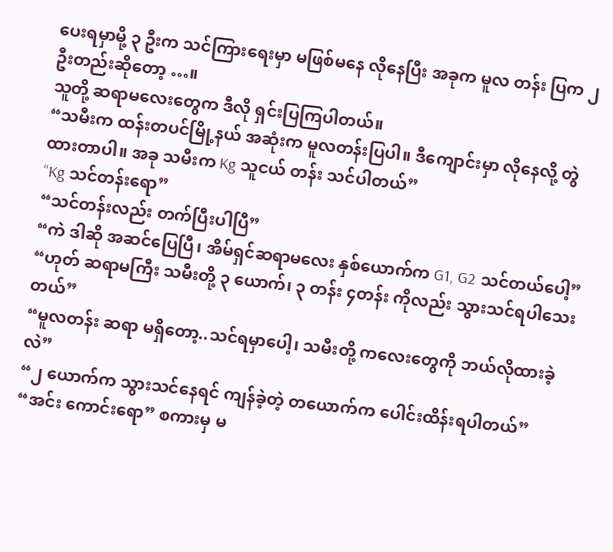ပေးရမှာမို့ ၃ ဦးက သင်ကြားရေးမှာ မဖြစ်မနေ လိုနေပြီး အခုက မူလ တန်း ပြက ၂ ဦးတည်းဆိုတော့ …။
သူတို့ ဆရာမလေးတွေက ဒီလို ရှင်းပြကြပါတယ်။
“သမီးက ထန်းတပင်မြို့နယ် အဆုံးက မူလတန်းပြပါ။ ဒီကျောင်းမှာ လိုနေလို့ တွဲထားတာပါ။ အခု သမီးက Kg သူငယ် တန်း သင်ပါတယ်”
“Kg သင်တန်းရော”
“သင်တန်းလည်း တက်ပြီးပါပြီ”
“ကဲ ဒါဆို အဆင်ပြေပြီ၊ အိမ်ရှင်ဆရာမလေး နှစ်ယောက်က G1, G2 သင်တယ်ပေါ့”
“ဟုတ် ဆရာမကြီး သမီးတို့ ၃ ယောက်၊ ၃ တန်း ၄တန်း ကိုလည်း သွားသင်ရပါသေးတယ်”
“မူလတန်း ဆရာ မရှိတော့..သင်ရမှာပေါ့၊ သမီးတို့ ကလေးတွေကို ဘယ်လိုထားခဲ့လဲ”
“၂ ယောက်က သွားသင်နေရင် ကျန်ခဲ့တဲ့ တယောက်က ပေါင်းထိန်းရပါတယ်”
“အင်း ကောင်းရော” စကားမှ မ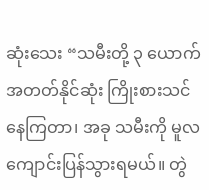ဆုံးသေး “သမီးတို့ ၃ ယောက် အတတ်နိုင်ဆုံး ကြိုးစားသင်နေကြတာ၊ အခု သမီးကို မူလ ကျောင်းပြန်သွားရမယ်။ တွဲ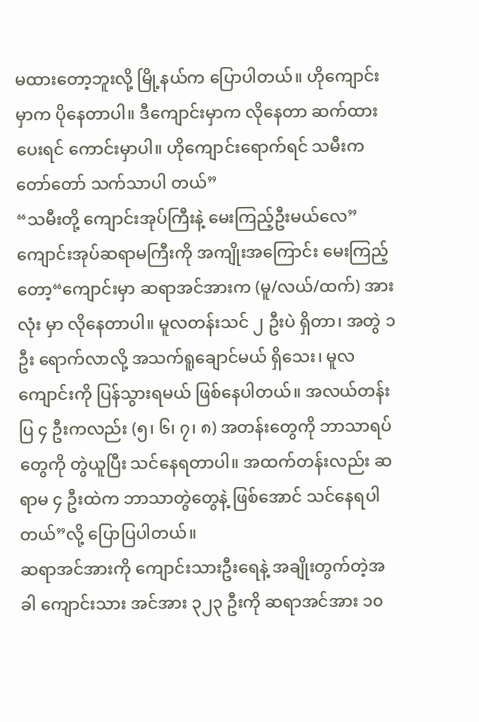မထားတော့ဘူးလို့ မြို့နယ်က ပြောပါတယ်။ ဟိုကျောင်းမှာက ပိုနေတာပါ။ ဒီကျောင်းမှာက လိုနေတာ ဆက်ထားပေးရင် ကောင်းမှာပါ။ ဟိုကျောင်းရောက်ရင် သမီးက တော်တော် သက်သာပါ တယ်”
“သမီးတို့ ကျောင်းအုပ်ကြီးနဲ့ မေးကြည့်ဦးမယ်လေ”
ကျောင်းအုပ်ဆရာမကြီးကို အကျိုးအကြောင်း မေးကြည့်တော့“ကျောင်းမှာ ဆရာအင်အားက (မူ/လယ်/ထက်) အားလုံး မှာ လိုနေတာပါ။ မူလတန်းသင် ၂ ဦးပဲ ရှိတာ၊ အတွဲ ၁ ဦး ရောက်လာလို့ အသက်ရူချောင်မယ် ရှိသေး၊ မူလ ကျောင်းကို ပြန်သွားရမယ် ဖြစ်နေပါတယ်။ အလယ်တန်းပြ ၄ ဦးကလည်း (၅၊ ၆၊ ၇၊ ၈) အတန်းတွေကို ဘာသာရပ် တွေကို တွဲယူပြီး သင်နေရတာပါ။ အထက်တန်းလည်း ဆရာမ ၄ ဦးထဲက ဘာသာတွဲတွေနဲ့ ဖြစ်အောင် သင်နေရပါ တယ်”လို့ ပြောပြပါတယ်။
ဆရာအင်အားကို ကျောင်းသားဦးရေနဲ့ အချိုးတွက်တဲ့အခါ ကျောင်းသား အင်အား ၃၂၃ ဦးကို ဆရာအင်အား ၁၀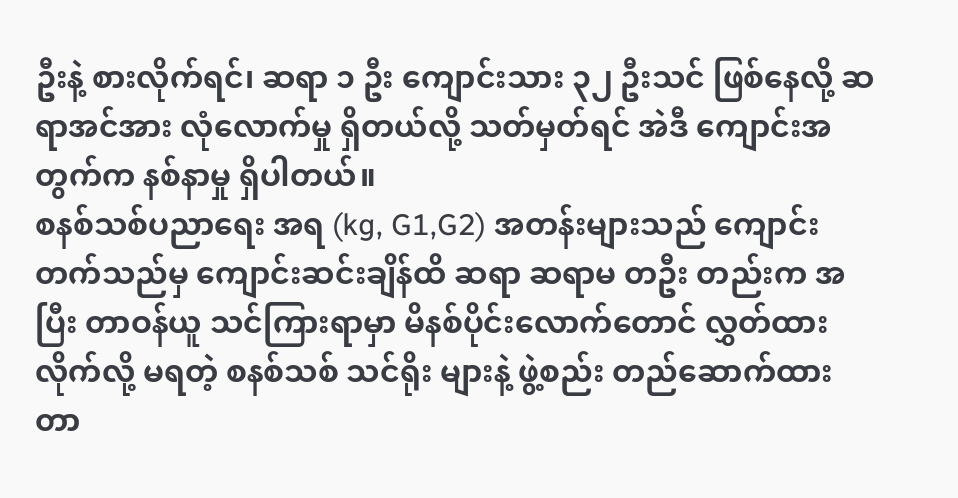ဦးနဲ့ စားလိုက်ရင်၊ ဆရာ ၁ ဦး ကျောင်းသား ၃၂ ဦးသင် ဖြစ်နေလို့ ဆရာအင်အား လုံလောက်မှု ရှိတယ်လို့ သတ်မှတ်ရင် အဲဒီ ကျောင်းအတွက်က နစ်နာမှု ရှိပါတယ်။
စနစ်သစ်ပညာရေး အရ (kg, G1,G2) အတန်းများသည် ကျောင်းတက်သည်မှ ကျောင်းဆင်းချိန်ထိ ဆရာ ဆရာမ တဦး တည်းက အပြီး တာဝန်ယူ သင်ကြားရာမှာ မိနစ်ပိုင်းလောက်တောင် လွှတ်ထားလိုက်လို့ မရတဲ့ စနစ်သစ် သင်ရိုး များနဲ့ ဖွဲ့စည်း တည်ဆောက်ထားတာ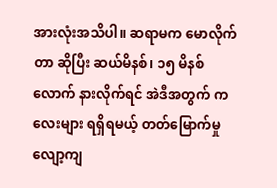အားလုံးအသိပါ။ ဆရာမက မောလိုက်တာ ဆိုပြီး ဆယ်မိနစ်၊ ၁၅ မိနစ်လောက် နားလိုက်ရင် အဲဒီအတွက် ကလေးများ ရရှိရမယ့် တတ်မြောက်မှု လျော့ကျ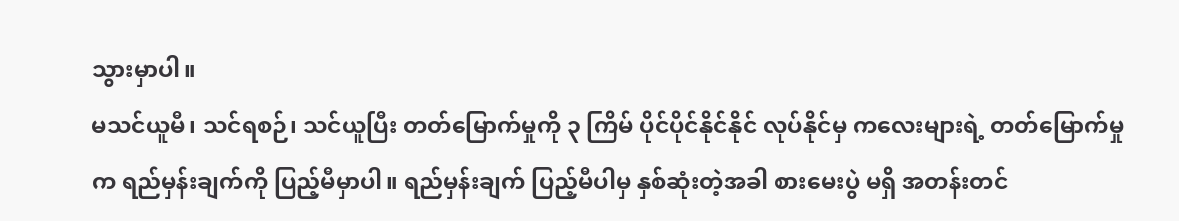သွားမှာပါ။
မသင်ယူမီ၊ သင်ရစဉ်၊ သင်ယူပြီး တတ်မြောက်မှုကို ၃ ကြိမ် ပိုင်ပိုင်နိုင်နိုင် လုပ်နိုင်မှ ကလေးများရဲ့ တတ်မြောက်မှုက ရည်မှန်းချက်ကို ပြည့်မီမှာပါ။ ရည်မှန်းချက် ပြည့်မီပါမှ နှစ်ဆုံးတဲ့အခါ စားမေးပွဲ မရှိ အတန်းတင်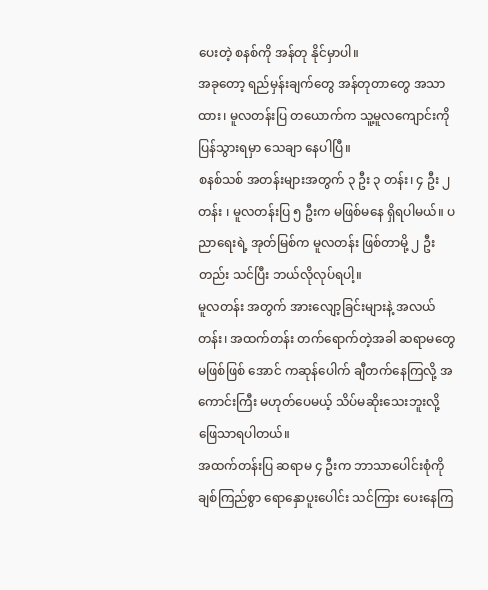ပေးတဲ့ စနစ်ကို အန်တု နိုင်မှာပါ။
အခုတော့ ရည်မှန်းချက်တွေ အန်တုတာတွေ အသာထား၊ မူလတန်းပြ တယောက်က သူ့မူလကျောင်းကို ပြန်သွားရမှာ သေချာ နေပါပြီ။
စနစ်သစ် အတန်းများအတွက် ၃ ဦး ၃ တန်း၊ ၄ ဦး ၂ တန်း ၊ မူလတန်းပြ ၅ ဦးက မဖြစ်မနေ ရှိရပါမယ်။ ပညာရေးရဲ့ အုတ်မြစ်က မူလတန်း ဖြစ်တာမို့ ၂ ဦးတည်း သင်ပြီး ဘယ်လိုလုပ်ရပါ့။
မူလတန်း အတွက် အားလျော့ခြင်းများနဲ့ အလယ်တန်း၊ အထက်တန်း တက်ရောက်တဲ့အခါ ဆရာမတွေ မဖြစ်ဖြစ် အောင် ကဆုန်ပေါက် ချီတက်နေကြလို့ အကောင်းကြီး မဟုတ်ပေမယ့် သိပ်မဆိုးသေးဘူးလို့ ဖြေသာရပါတယ်။
အထက်တန်းပြ ဆရာမ ၄ ဦးက ဘာသာပေါင်းစုံကို ချစ်ကြည်စွာ ရောနှောပူးပေါင်း သင်ကြား ပေးနေကြ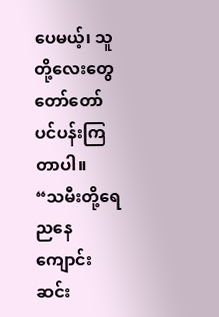ပေမယ့်၊ သူတို့လေးတွေ တော်တော် ပင်ပန်းကြတာပါ။
“သမီးတို့ရေ ညနေကျောင်းဆင်း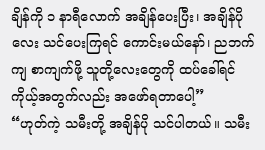ချိန်ကို ၁ နာရီလောက် အချိန်ပေးပြီး၊ အချိန်ပိုလေး သင်ပေးကြရင် ကောင်းမယ်နော်၊ ညဘက်ကျ စာကျက်ဖို့ သူတို့လေးတွေကို ထပ်ခေါ်ရင် ကိုယ့်အတွက်လည်း အဖော်ရတာပေါ့”
“ဟုတ်ကဲ့ သမီးတို့ အချိန်ပို သင်ပါတယ်။ သမီး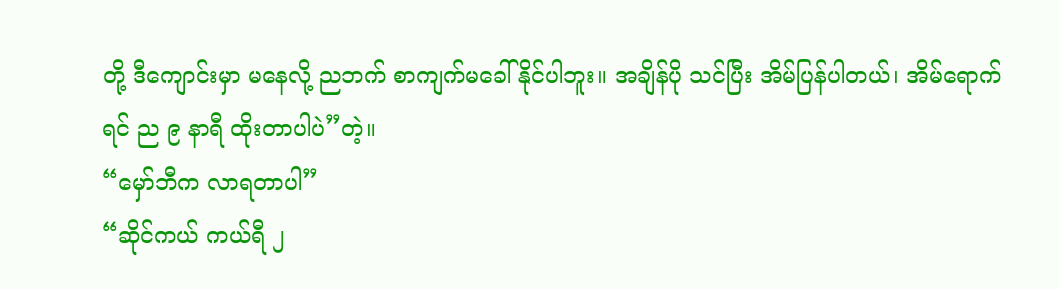တို့ ဒီကျောင်းမှာ မနေလို့ ညဘက် စာကျက်မခေါ်နိုင်ပါဘူး။ အချိန်ပို သင်ပြီး အိမ်ပြန်ပါတယ်၊ အိမ်ရောက်ရင် ည ၉ နာရီ ထိုးတာပါပဲ”တဲ့။
“မှော်ဘီက လာရတာပါ”
“ဆိုင်ကယ် ကယ်ရီ ၂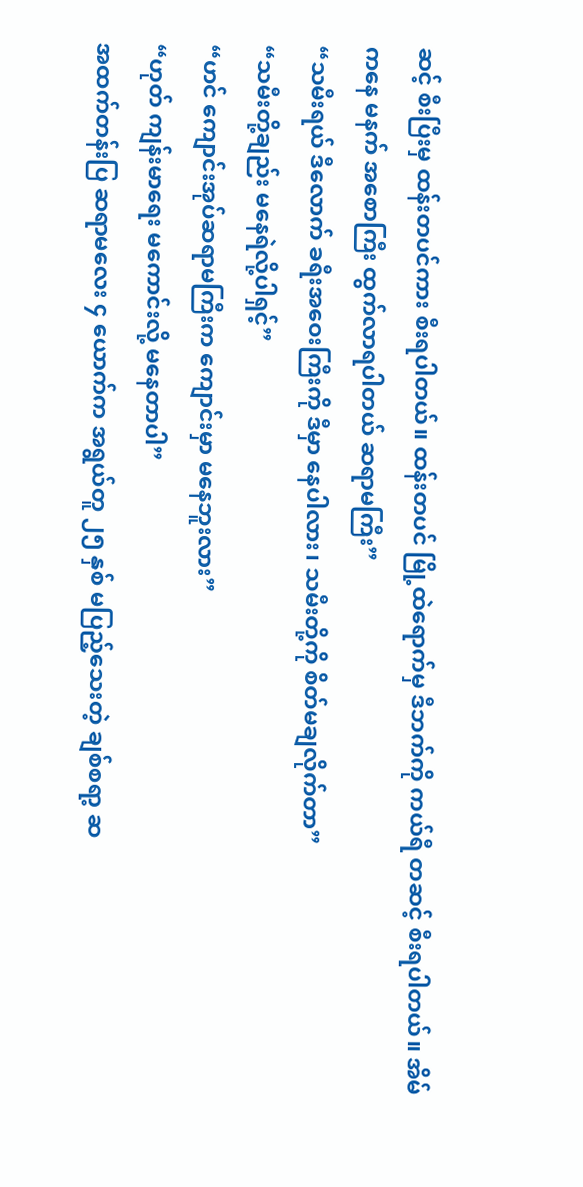ဆင့် စီးပြီးမှ ထန်းတပင်ကား စီးရပါတယ်။ ထန်းတပင် မြို့ထဲရောက်မှ ဒီဘက်ကို ကယ်ရီ တဆင့် စီးရပါတယ်။ အိမ်ကနေ မနက် အစောကြီး ထွက်လာရပါတယ် ဆရာမကြီး”
“သမီးရယ် ဒီလောက် ခရီးအဝေးကြီးကို ဒီမှာ နေပါလား၊ သမီးတို့ကို စိတ်မချလိုက်တာ”
“သမီးတို့ချည်း မနေရဲလို့ပါရှင့်”
“ဟင် ကျောင်းအုပ်ဆရာမကြီးက ကျောင်းမှာ မနေဘူးလား”
“ဟုတ် ကျန်းမာရေး မကောင်းလို့ မနေတာပါ”
အထက်တန်းပြ ဆရာမလေး ၄ ယောက်က အရွယ်တူ ၂၅ နှစ် မပြည့်သေးတဲ့ ချစ်စရာ့ ဆ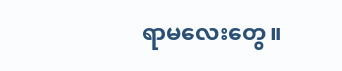ရာမလေးတွေ။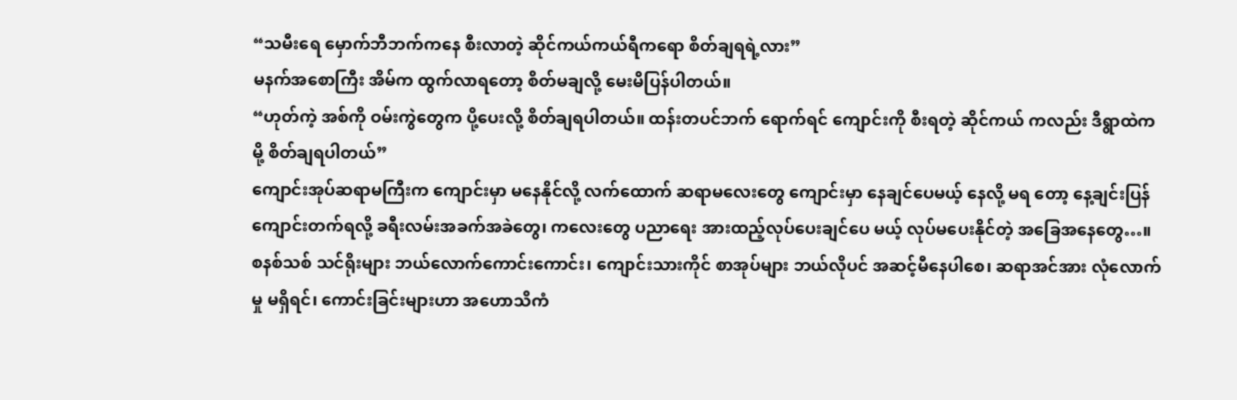“သမီးရေ မှောက်ဘီဘက်ကနေ စီးလာတဲ့ ဆိုင်ကယ်ကယ်ရီကရော စိတ်ချရရဲ့လား”
မနက်အစောကြီး အိမ်က ထွက်လာရတော့ စိတ်မချလို့ မေးမိပြန်ပါတယ်။
“ဟုတ်ကဲ့ အစ်ကို ဝမ်းကွဲတွေက ပို့ပေးလို့ စိတ်ချရပါတယ်။ ထန်းတပင်ဘက် ရောက်ရင် ကျောင်းကို စီးရတဲ့ ဆိုင်ကယ် ကလည်း ဒီရွာထဲကမို့ စိတ်ချရပါတယ်”
ကျောင်းအုပ်ဆရာမကြီးက ကျောင်းမှာ မနေနိုင်လို့ လက်ထောက် ဆရာမလေးတွေ ကျောင်းမှာ နေချင်ပေမယ့် နေလို့ မရ တော့ နေ့ချင်းပြန် ကျောင်းတက်ရလို့ ခရီးလမ်းအခက်အခဲတွေ၊ ကလေးတွေ ပညာရေး အားထည့်လုပ်ပေးချင်ပေ မယ့် လုပ်မပေးနိုင်တဲ့ အခြေအနေတွေ…။
စနစ်သစ် သင်ရိုးများ ဘယ်လောက်ကောင်းကောင်း၊ ကျောင်းသားကိုင် စာအုပ်များ ဘယ်လိုပင် အဆင့်မီနေပါစေ၊ ဆရာအင်အား လုံလောက်မှု မရှိရင်၊ ကောင်းခြင်းများဟာ အဟောသိကံ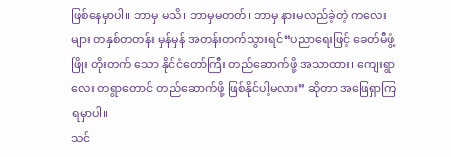ဖြစ်နေမှာပါ။ ဘာမှ မသိ၊ ဘာမှမတတ်၊ ဘာမှ နားမလည်ခဲ့တဲ့ ကလေးများ တနှစ်တတန်း မှန်မှန် အတန်းတက်သွားရင်“ပညာရေးဖြင့် ခေတ်မီဖွံ့ဖြိုး တိုးတက် သော နိုင်ငံတော်ကြီး တည်ဆောက်ဖို့ အသာထား၊ ကျေးရွာလေး တရွာတောင် တည်ဆောက်ဖို့ ဖြစ်နိုင်ပါ့မလား” ဆိုတာ အဖြေရှာကြရမှာပါ။
သင်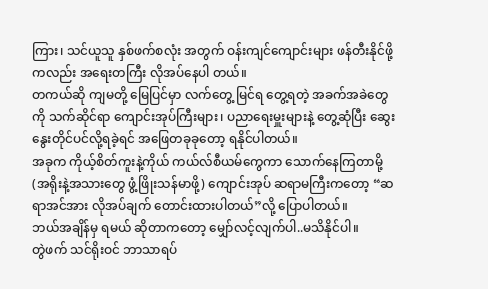ကြား၊ သင်ယူသူ နှစ်ဖက်စလုံး အတွက် ဝန်းကျင်ကျောင်းများ ဖန်တီးနိုင်ဖို့ ကလည်း အရေးတကြီး လိုအပ်နေပါ တယ်။
တကယ်ဆို ကျမတို့ မြေပြင်မှာ လက်တွေ့ မြင်ရ တွေ့ရတဲ့ အခက်အခဲတွေကို သက်ဆိုင်ရာ ကျောင်းအုပ်ကြီးများ၊ ပညာရေးမှူးများနဲ့ တွေ့ဆုံပြီး ဆွေးနွေးတိုင်ပင်လို့ရခဲ့ရင် အဖြေတခုခုတော့ ရနိုင်ပါတယ်။
အခုက ကိုယ့်စိတ်ကူးနဲ့ကိုယ် ကယ်လ်စီယမ်ကွေကာ သောက်နေကြတာမို့ (အရိုးနဲ့အသားတွေ ဖွံ့ဖြိုးသန်မာဖို့) ကျောင်းအုပ် ဆရာမကြီးကတော့ “ဆရာအင်အား လိုအပ်ချက် တောင်းထားပါတယ်”လို့ ပြောပါတယ်။
ဘယ်အချိန်မှ ရမယ် ဆိုတာကတော့ မျှော်လင့်လျက်ပါ..မသိနိုင်ပါ။
တွဲဖက် သင်ရိုးဝင် ဘာသာရပ်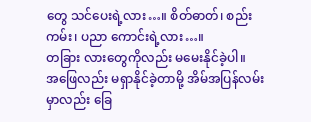တွေ သင်ပေးရဲ့လား…။ စိတ်ဓာတ်၊ စည်းကမ်း၊ ပညာ ကောင်းရဲ့လား…။
တခြား လားတွေကိုလည်း မမေးနိုင်ခဲ့ပါ။
အဖြေလည်း မရှာနိုင်ခဲ့တာမို့ အိမ်အပြန်လမ်းမှာလည်း ခြေ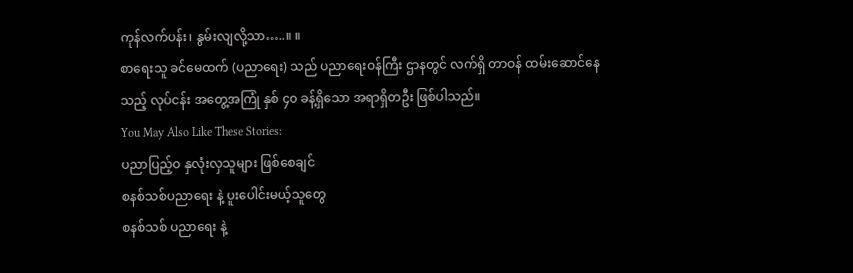ကုန်လက်ပန်း၊ နွမ်းလျလို့သာ…..။ ။
စာရေးသူ ခင်မေထက် (ပညာရေး) သည် ပညာရေးဝန်ကြီး ဌာနတွင် လက်ရှိ တာဝန် ထမ်းဆောင်နေသည့် လုပ်ငန်း အတွေ့အကြုံ နှစ် ၄၀ ခန့်ရှိသော အရာရှိတဦး ဖြစ်ပါသည်။
You May Also Like These Stories:
ပညာပြည့်ဝ နှလုံးလှသူများ ဖြစ်စေချင်
စနစ်သစ်ပညာရေး နဲ့ ပူးပေါင်းမယ့်သူတွေ
စနစ်သစ် ပညာရေး နဲ့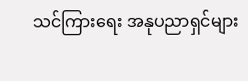သင်ကြားရေး အနုပညာရှင်များ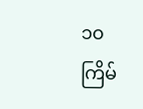၁၀ ကြိမ်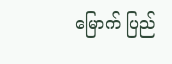မြောက် ပြည်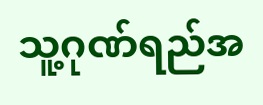သူ့ဂုဏ်ရည်အ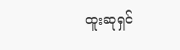ထူးဆုရှင်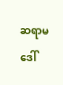ဆရာမ ဒေါ်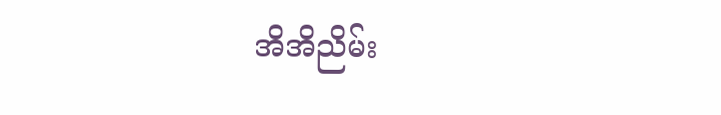အိအိညိမ်း